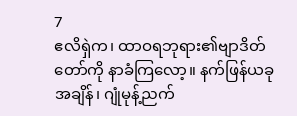7
ဧလိရှဲက၊ ထာဝရဘုရား၏ဗျာဒိတ်တော်ကို နာခံကြလော့။ နက်ဖြန်ယခုအချိန်၊ ဂျုံမုန့်ညက်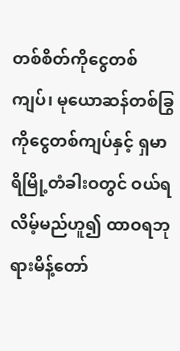တစ်စိတ်ကိုငွေတစ်ကျပ်၊ မုယောဆန်တစ်ခြွကိုငွေတစ်ကျပ်နှင့် ရှမာရိမြို့တံခါးဝတွင် ဝယ်ရလိမ့်မည်ဟူ၍ ထာဝရဘုရားမိန့်တော်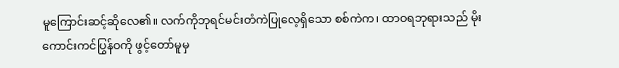မူကြောင်းဆင့်ဆိုလေ၏။ လက်ကိုဘုရင်မင်းတံကဲပြုလေ့ရှိသော စစ်ကဲက၊ ထာဝရဘုရားသည် မိုးကောင်းကင်ပြွန်ဝကို ဖွင့်တော်မူမှ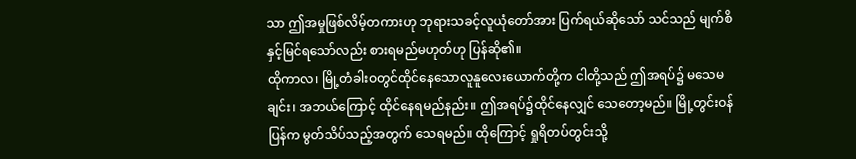သာ ဤအမှုဖြစ်လိမ့်တကားဟု ဘုရားသခင့်လူယုံတော်အား ပြက်ရယ်ဆိုသော် သင်သည် မျက်စိနှင့်မြင်ရသော်လည်း စားရမည်မဟုတ်ဟု ပြန်ဆို၏။
ထိုကာလ၊ မြို့တံခါးဝတွင်ထိုင်နေသောလူနူလေးယောက်တို့က ငါတို့သည် ဤအရပ်၌ မသေမချင်း၊ အဘယ်ကြောင့် ထိုင်နေရမည်နည်း။ ဤအရပ်၌ထိုင်နေလျှင် သေတော့မည်။ မြို့တွင်းဝန်ပြန်က မွတ်သိပ်သည့်အတွက် သေရမည်။ ထိုကြောင့် ရှုရိတပ်တွင်းသို့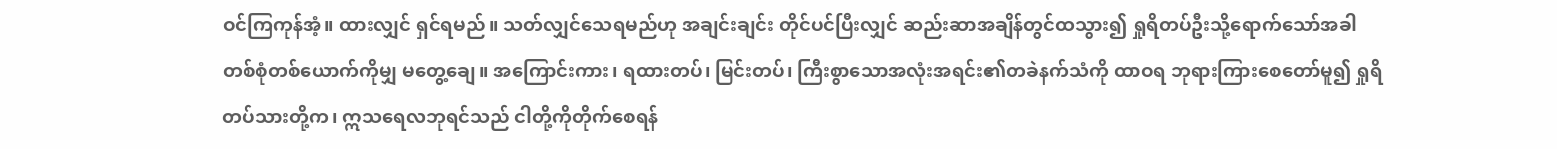ဝင်ကြကုန်အံ့။ ထားလျှင် ရှင်ရမည်။ သတ်လျှင်သေရမည်ဟု အချင်းချင်း တိုင်ပင်ပြီးလျှင် ဆည်းဆာအချိန်တွင်ထသွား၍ ရှုရိတပ်ဦးသို့ရောက်သော်အခါ တစ်စုံတစ်ယောက်ကိုမျှ မတွေ့ချေ။ အကြောင်းကား၊ ရထားတပ်၊ မြင်းတပ်၊ ကြီးစွာသောအလုံးအရင်း၏တခဲနက်သံကို ထာဝရ ဘုရားကြားစေတော်မူ၍ ရှုရိတပ်သားတို့က၊ ဣသရေလဘုရင်သည် ငါတို့ကိုတိုက်စေရန်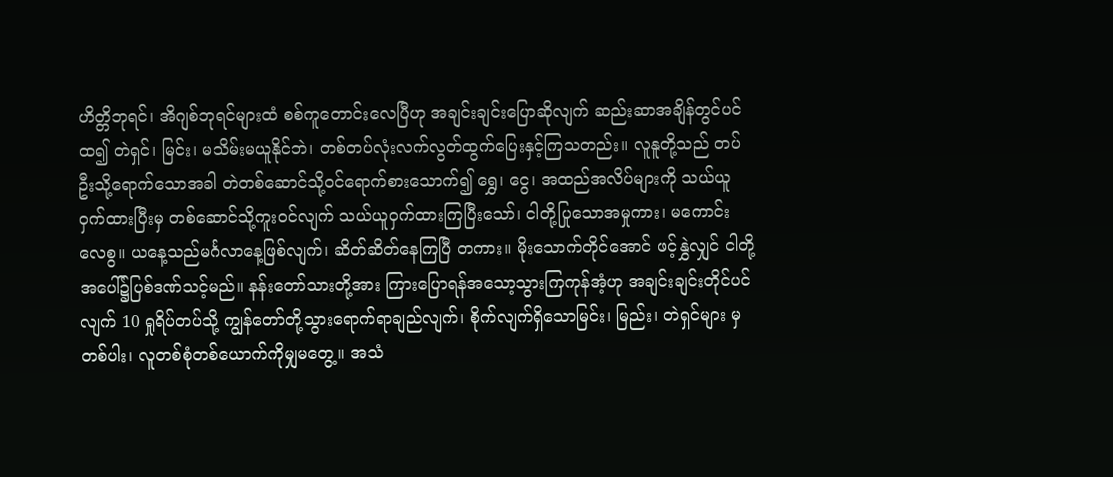ဟိတ္တိဘုရင်၊ အိဂျစ်ဘုရင်များထံ စစ်ကူတောင်းလေပြီဟု အချင်းချင်းပြောဆိုလျက် ဆည်းဆာအချိန်တွင်ပင်ထ၍ တဲရှင်၊ မြင်း၊ မသိမ်းမယူနိုင်ဘဲ၊ တစ်တပ်လုံးလက်လွတ်ထွက်ပြေးနှင့်ကြသတည်း။ လူနူတို့သည် တပ်ဦးသို့ရောက်သောအခါ တဲတစ်ဆောင်သို့ဝင်ရောက်စားသောက်၍ ရွှေ၊ ငွေ၊ အထည်အလိပ်များကို သယ်ယူဝှက်ထားပြီးမှ တစ်ဆောင်သို့ကူးဝင်လျက် သယ်ယူဝှက်ထားကြပြီးသော်၊ ငါတို့ပြုသောအမှုကား၊ မကောင်းလေစွ။ ယနေ့သည်မင်္ဂလာနေ့ဖြစ်လျက်၊ ဆိတ်ဆိတ်နေကြပြီ တကား။ မိုးသောက်တိုင်အောင် ဖင့်နွှဲလျှင် ငါတို့အပေါ်၌ပြစ်ဒဏ်သင့်မည်။ နန်းတော်သားတို့အား ကြားပြောရန်အသော့သွားကြကုန်အံ့ဟု အချင်းချင်းတိုင်ပင်လျက် 10 ရှုရိပ်တပ်သို့ ကျွန်တော်တို့သွားရောက်ရာချည်လျက်၊ စိုက်လျက်ရှိသောမြင်း၊ မြည်း၊ တဲရှင်များ မှတစ်ပါး၊ လူတစ်စုံတစ်ယောက်ကိုမျှမတွေ့။ အသံ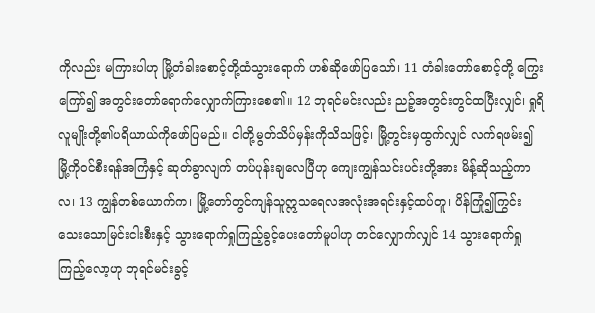ကိုလည်း မကြားပါဟု မြို့တံခါးစောင့်တို့ထံသွားရောက် ဟစ်ဆိုဖော်ပြသော်၊ 11 တံခါးတော်စောင့်တို့ ကြွေးကြော်၍ အတွင်းတော်ရောက်လျှောက်ကြားစေ၏။ 12 ဘုရင်မင်းလည်း ညဉ့်အတွင်းတွင်ထပြီးလျှင်၊ ရှုရိလူမျိုးတို့၏ပရိယာယ်ကိုဖော်ပြမည်။ ငါတို့မွတ်သိပ်မှန်းကိုသိသဖြင့်၊ မြို့တွင်းမှထွက်လျှင် လက်ရဖမ်း၍ မြို့ကိုဝင်စီးရန်အကြံနှင့် ဆုတ်ခွာလျက် တပ်ပုန်းချလေပြီဟု ကျေးကျွန်သင်းပင်းတို့အား မိန့်ဆိုသည့်ကာလ၊ 13 ကျွန်တစ်ယောက်က၊ မြို့တော်တွင်ကျန်သူဣသရေလအလုံးအရင်းနှင့်ထပ်တူ၊ ပိန်ကြုံ၍ကြွင်း သေးသောမြင်းငါးစီးနှင့် သွားရောက်ရှုကြည့်ခွင့်ပေးတော်မူပါဟု တင်လျှောက်လျှင် 14 သွားရောက်ရှုကြည့်လော့ဟု ဘုရင်မင်းခွင့်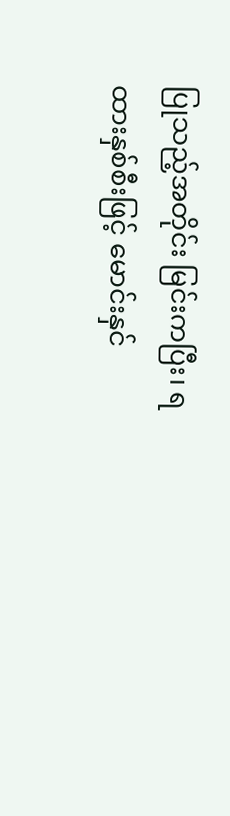ပြုသည့်အတိုင်း မြင်းကပြီး၊ ရထားနှစ်စီးဖြင့် မောင်းနှင်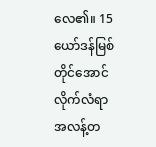လေ၏။ 15 ယော်ဒန်မြစ်တိုင်အောင် လိုက်လံရာ အလန့်တ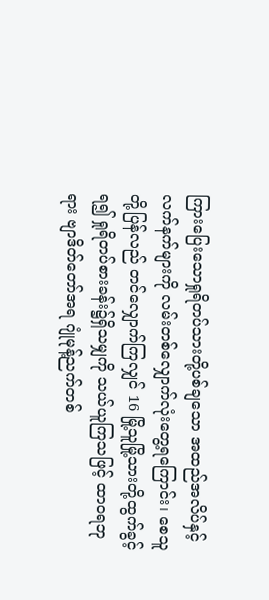ကြားပြေးသောရှုရိတပ်သားတို့ပစ်ချသော အထည်အလိပ်နှင့် လက်နက်များကို လမ်းတစ်လျှောက်လုံးတွေ့ရကြောင်း၊ စေသူတို့ပြန်လည် တင်လျှောက်ကြလျှင် 16 မြို့သူမြို့သားတို့ထွက်ခွင့်ရ၍ ရှုရိတပ်စားခန်း၌ရှိသမျှကို သယ်ယူကြသဖြင့် ထာဝရဘုရား ဗျာဒိတ်တော်အရ ဂျုံမုန့်ညက်တစ်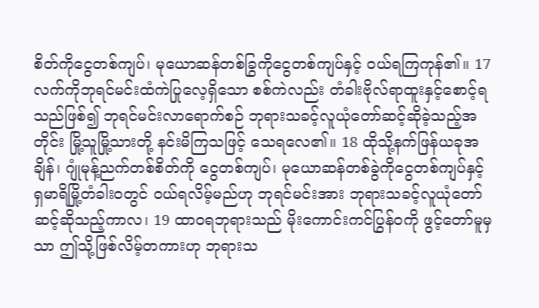စိတ်ကိုငွေတစ်ကျပ်၊ မုယောဆန်တစ်ခြွကိုငွေတစ်ကျပ်နှင့် ဝယ်ရကြကုန်၏။ 17 လက်ကိုဘုရင်မင်းထံကဲပြုလေ့ရှိသော စစ်ကဲလည်း တံခါးဗိုလ်ရာထူးနှင့်စောင့်ရသည်ဖြစ်၍ ဘုရင်မင်းလာရောက်စဉ် ဘုရားသခင့်လူယုံတော်ဆင့်ဆိုခဲ့သည့်အတိုင်း မြို့သူမြို့သားတို့ နင်းမိကြသဖြင့် သေရလေ၏။ 18 ထိုသို့နက်ဖြန်ယခုအချိန်၊ ဂျုံမုန့်ညက်တစ်စိတ်ကို ငွေတစ်ကျပ်၊ မုယောဆန်တစ်ခွဲကိုငွေတစ်ကျပ်နှင့် ရှမာရိမြို့တံခါးဝတွင် ဝယ်ရလိမ့်မည်ဟု ဘုရင်မင်းအား ဘုရားသခင့်လူယုံတော်ဆင့်ဆိုသည့်ကာလ၊ 19 ထာဝရဘုရားသည် မိုးကောင်းကင်ပြွန်ဝကို ဖွင့်တော်မူမှသာ ဤသို့ဖြစ်လိမ့်တကားဟု ဘုရားသ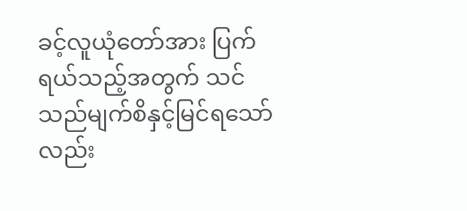ခင့်လူယုံတော်အား ပြက်ရယ်သည့်အတွက် သင်သည်မျက်စိနှင့်မြင်ရသော်လည်း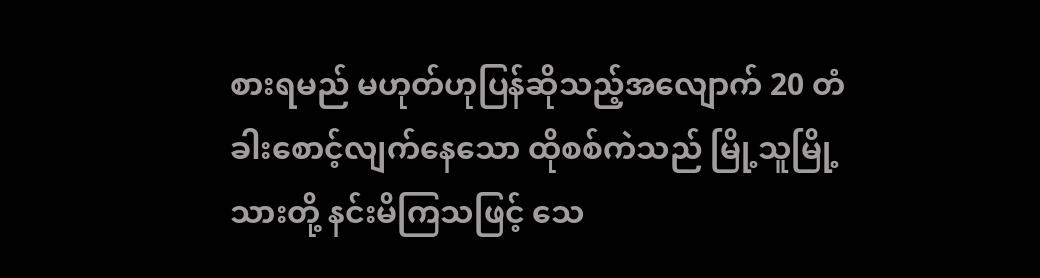စားရမည် မဟုတ်ဟုပြန်ဆိုသည့်အလျောက် 20 တံခါးစောင့်လျက်နေသော ထိုစစ်ကဲသည် မြို့သူမြို့သားတို့ နင်းမိကြသဖြင့် သေ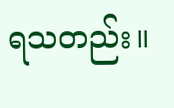ရသတည်း။